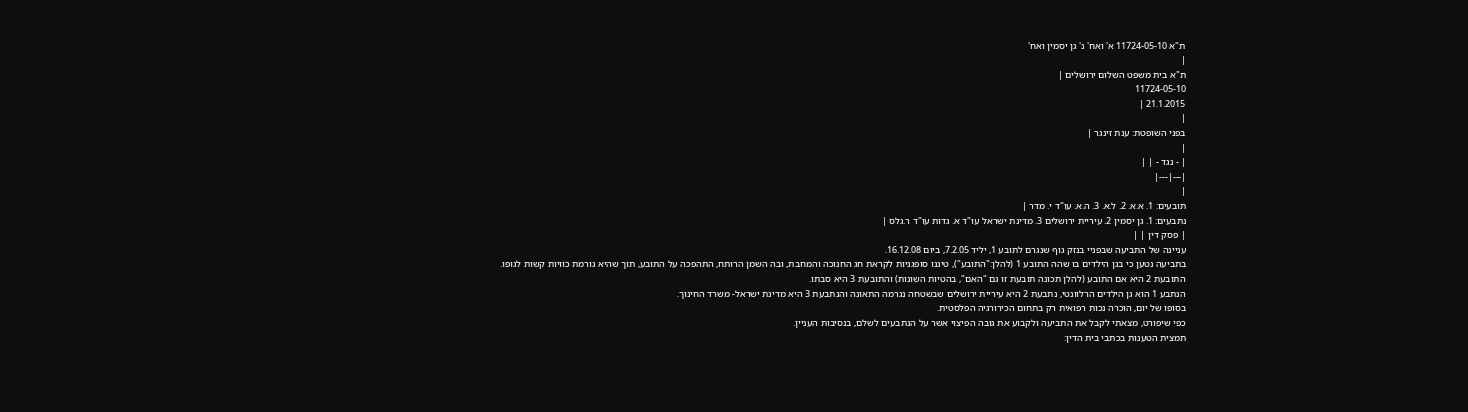ת"א 11724-05-10 א' ואח' נ' גן יסמין ואח'
|
ת"א בית משפט השלום ירושלים |
11724-05-10
21.1.2015 |
|
בפני השופטת: ענת זינגר |
|
| - נגד - | |
|---|---|
|
תובעים: 1. א.א. 2. ל.א. 3. ה.א. עו"ד י. מדר |
נתבעים: 1. גן יסמין 2. עיריית ירושלים 3. מדינת ישראל עו"ד א. גדות עו"ד ר.גלס |
| פסק דין | |
עניינה של התביעה שבפניי בנזק גוף שנגרם לתובע 1, יליד 7.2.05, ביום 16.12.08.
בתביעה נטען כי בגן הילדים בו שהה התובע 1 (להלן:"התובע"), טיגנו סופגניות לקראת חג החנוכה והמחבת, ובה השמן הרותח, התהפכה על התובע, תוך שהיא גורמת כוויות קשות לגופו.
התובעת 2 היא אם התובע (להלן תכונה תובעת זו גם "האם", בהטיות השונות) והתובעת 3 היא סבתו.
הנתבע 1 הוא גן הילדים הרלוונטי, נתבעת 2 היא עיריית ירושלים שבשטחה נגרמה התאונה והנתבעת 3 היא מדינת ישראל- משרד החינוך.
בסופו של יום, הוכרה נכות רפואית רק בתחום הכירורגיה הפלסטית.
כפי שיפורט, מצאתי לקבל את התביעה ולקבוע את גובה הפיצוי אשר על הנתבעים לשלם, בנסיבות העניין.
תמצית הטענות בכתבי בית הדין: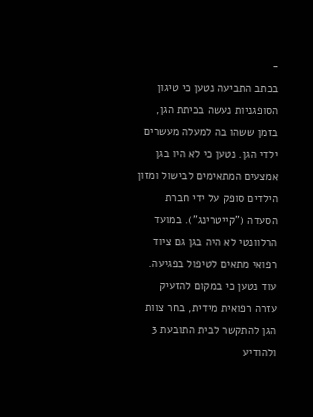-
בכתב התביעה נטען כי טיגון הסופגניות נעשה בכיתת הגן, בזמן ששהו בה למעלה מעשרים ילדי הגן. נטען כי לא היו בגן אמצעים המתאימים לבישול ומזון הילדים סופק על ידי חברת הסעדה ("קייטרינג"). במועד הרלוונטי לא היה בגן גם ציוד רפואי מתאים לטיפול בפגיעה. עוד נטען כי במקום להזעיק עזרה רפואית מידית, בחר צוות הגן להתקשר לבית התובעת 3 ולהודיע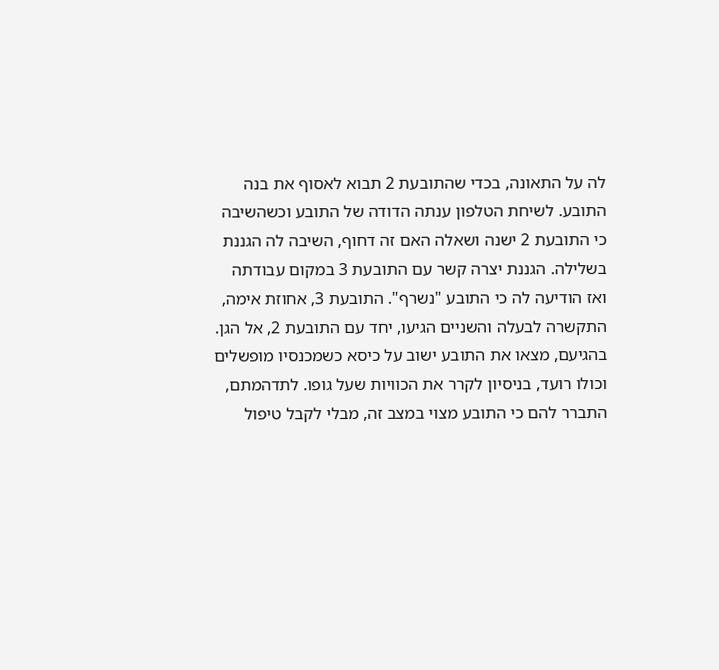לה על התאונה, בכדי שהתובעת 2 תבוא לאסוף את בנה התובע. לשיחת הטלפון ענתה הדודה של התובע וכשהשיבה כי התובעת 2 ישנה ושאלה האם זה דחוף, השיבה לה הגננת בשלילה. הגננת יצרה קשר עם התובעת 3 במקום עבודתה ואז הודיעה לה כי התובע "נשרף". התובעת 3, אחוזת אימה, התקשרה לבעלה והשניים הגיעו, יחד עם התובעת 2, אל הגן. בהגיעם, מצאו את התובע ישוב על כיסא כשמכנסיו מופשלים וכולו רועד, בניסיון לקרר את הכוויות שעל גופו. לתדהמתם, התברר להם כי התובע מצוי במצב זה, מבלי לקבל טיפול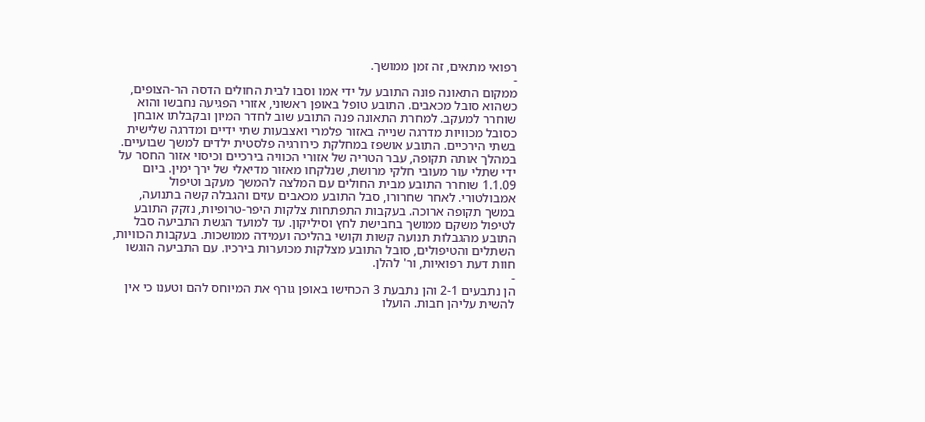רפואי מתאים, זה זמן ממושך.
-
ממקום התאונה פונה התובע על ידי אמו וסבו לבית החולים הדסה הר-הצופים, כשהוא סובל מכאבים. התובע טופל באופן ראשוני, אזורי הפגיעה נחבשו והוא שוחרר למעקב. למחרת התאונה פנה התובע שוב לחדר המיון ובקבלתו אובחן כסובל מכוויות מדרגה שנייה באזור פלמרי ואצבעות שתי ידיים ומדרגה שלישית בשתי הירכיים. התובע אושפז במחלקת כירורגיה פלסטית ילדים למשך שבועיים. במהלך אותה תקופה, עבר הטריה של אזורי הכוויה בירכיים וכיסוי אזור החסר על ידי שתלי עור מעובי חלקי מרושת, שנלקחו מאזור מדיאלי של ירך ימין. ביום 1.1.09 שוחרר התובע מבית החולים עם המלצה להמשך מעקב וטיפול אמבולטורי. לאחר שחרורו, סבל התובע מכאבים עזים והגבלה קשה בתנועה, במשך תקופה ארוכה. בעקבות התפתחות צלקות היפר-טרופיות, נזקק התובע לטיפול משקם ממושך בחבישת לחץ וסיליקון. עד למועד הגשת התביעה סבל התובע מהגבלות תנועה קשות וקושי בהליכה ועמידה ממושכות. בעקבות הכוויות, השתלים והטיפולים, סובל התובע מצלקות מכוערות בירכיו. עם התביעה הוגשו חוות דעת רפואיות, ור' להלן.
-
הן נתבעים 2-1 והן נתבעת 3 הכחישו באופן גורף את המיוחס להם וטענו כי אין להשית עליהן חבות. הועלו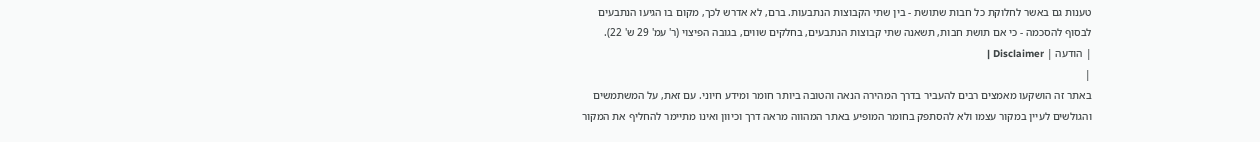טענות גם באשר לחלוקת כל חבות שתושת - בין שתי הקבוצות הנתבעות. ברם, לא אדרש לכך, מקום בו הגיעו הנתבעים לבסוף להסכמה - כי אם תושת חבות, תשאנה שתי קבוצות הנתבעים, בחלקים שווים, בגובה הפיצוי (ר' עמ' 29 ש' 22).
| הודעה | Disclaimer |
|
באתר זה הושקעו מאמצים רבים להעביר בדרך המהירה הנאה והטובה ביותר חומר ומידע חיוני. עם זאת, על המשתמשים והגולשים לעיין במקור עצמו ולא להסתפק בחומר המופיע באתר המהווה מראה דרך וכיוון ואינו מתיימר להחליף את המקור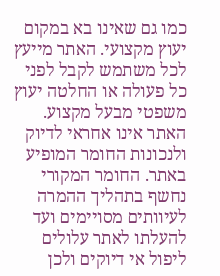כמו גם שאינו בא במקום יעוץ מקצועי. האתר מייעץ לכל משתמש לקבל לפני כל פעולה או החלטה יעוץ משפטי מבעל מקצוע. האתר אינו אחראי לדיוק ולנכונות החומר המופיע באתר. החומר המקורי נחשף בתהליך ההמרה לעיוותים מסויימים ועד להעלתו לאתר עלולים ליפול אי דיוקים ולכן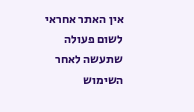אין האתר אחראי לשום פעולה שתעשה לאחר השימוש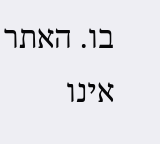בו. האתר אינו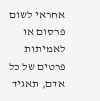אחראי לשום פרסום או לאמיתות פרטים של כל אדם, תאגיד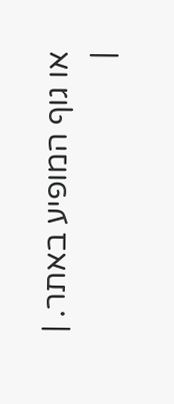או גוף המופיע באתר. |
|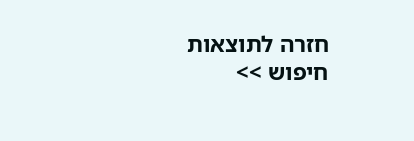חזרה לתוצאות חיפוש >>